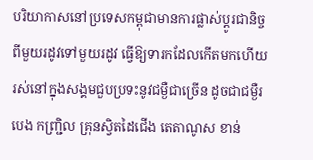បរិយាកាសនៅប្រទេសកម្ពុជាមានការផ្លាស់ប្ដូរជានិច្ច ពីមួយរដូវទៅមួយរដូវ ធ្វើឱ្យទារកដែលកើតមកហើយ រស់នៅក្នុងសង្គមជួបប្រទះនូវជម្ងឺជាច្រើន ដូចជាជម្ងឺរបេង កញ្ជ្រិល គ្រុនស្វិតដៃជើង តេតាណូស ខាន់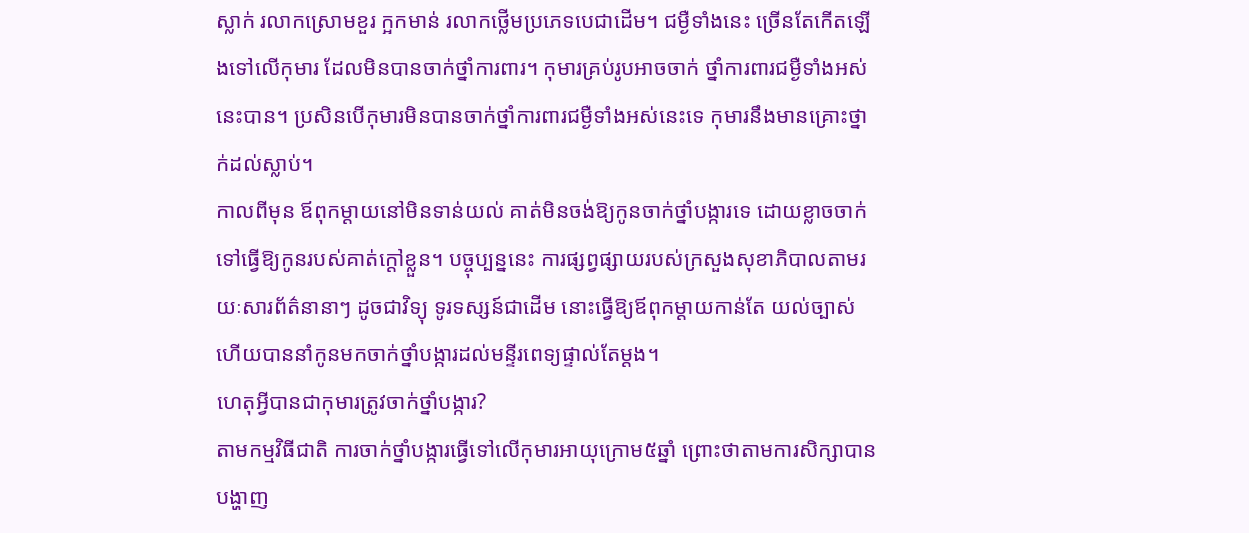ស្លាក់ រលាកស្រោមខួរ ក្អកមាន់ រលាកថ្លើមប្រភេទបេជាដើម។ ជម្ងឺទាំងនេះ ច្រើនតែកើតឡើងទៅលើកុមារ ដែលមិនបានចាក់ថ្នាំការពារ។ កុមារគ្រប់រូបអាចចាក់ ថ្នាំការពារជម្ងឺទាំងអស់នេះបាន។ ប្រសិនបើកុមារមិនបានចាក់ថ្នាំការពារជម្ងឺទាំងអស់នេះទេ កុមារនឹងមានគ្រោះថ្នាក់ដល់ស្លាប់។
កាលពីមុន ឪពុកម្ដាយនៅមិនទាន់យល់ គាត់មិនចង់ឱ្យកូនចាក់ថ្នាំបង្ការទេ ដោយខ្លាចចាក់ទៅធ្វើឱ្យកូនរបស់គាត់ក្ដៅខ្លួន។ បច្ចុប្បន្ននេះ ការផ្សព្វផ្សាយរបស់ក្រសួងសុខាភិបាលតាមរយៈសារព័ត៌នានាៗ ដូចជាវិទ្យុ ទូរទស្សន៍ជាដើម នោះធ្វើឱ្យឪពុកម្ដាយកាន់តែ យល់ច្បាស់ ហើយបាននាំកូនមកចាក់ថ្នាំបង្ការដល់មន្ទីរពេទ្យផ្ទាល់តែម្ដង។
ហេតុអ្វីបានជាកុមារត្រូវចាក់ថ្នាំបង្ការ?
តាមកម្មវិធីជាតិ ការចាក់ថ្នាំបង្ការធ្វើទៅលើកុមារអាយុក្រោម៥ឆ្នាំ ព្រោះថាតាមការសិក្សាបានបង្ហាញ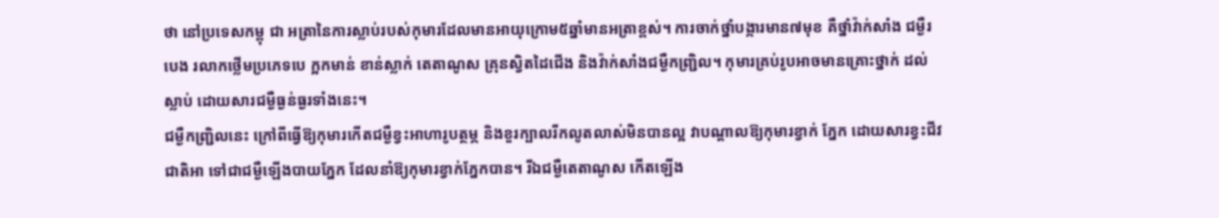ថា នៅប្រទេសកម្ពុ ជា អត្រានៃការស្លាប់របស់កុមារដែលមានអាយុក្រោម៥ឆ្នាំមានអត្រាខ្ពស់។ ការចាក់ថ្នាំបង្ការមាន៧មុខ គឺថ្នាំវ៉ាក់សាំង ជម្ងឺរបេង រលាកថ្លើមប្រភេទបេ ក្អកមាន់ ខាន់ស្លាក់ តេតាណូស គ្រុនស្វិតដៃជើង និងវ៉ាក់សាំងជម្ងឺកញ្ជ្រិល។ កុមារគ្រប់រូបអាចមានគ្រោះថ្នាក់ ដល់ស្លាប់ ដោយសារជម្ងឺធ្ងន់ធ្ងរទាំងនេះ។
ជម្ងឺកញ្ជ្រិលនេះ ក្រៅពីធ្វើឱ្យកុមារកើតជម្ងឺខ្វះអាហារូបត្ថម្ភ និងខួរក្បាលរីកលូតលាស់មិនបានល្អ វាបណ្ដាលឱ្យកុមារខ្វាក់ ភ្នែក ដោយសារខ្វះជីវជាតិអា ទៅជាជម្ងឺឡើងបាយភ្នែក ដែលនាំឱ្យកុមារខ្វាក់ភ្នែកបាន។ រីឯជម្ងឺតេតាណូស កើតឡើង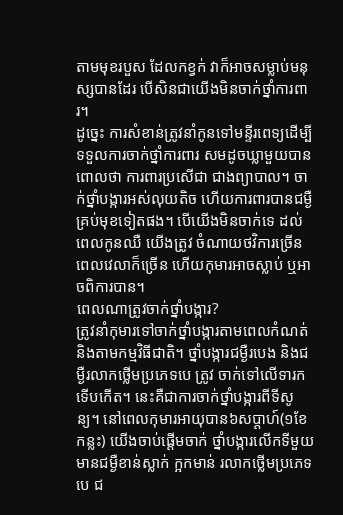តាមមុខរបួស ដែលកខ្វក់ វាក៏អាចសម្លាប់មនុស្សបានដែរ បើសិនជាយើងមិនចាក់ថ្នាំការពារ។
ដូច្នេះ ការសំខាន់ត្រូវនាំកូនទៅមន្ទីរពេទ្យដើម្បីទទួលការចាក់ថ្នាំការពារ សមដូចឃ្លាមួយបានពោលថា ការពារប្រសើជា ជាងព្យាបាល។ ចាក់ថ្នាំបង្ការអស់លុយតិច ហើយការពារបានជម្ងឺគ្រប់មុខទៀតផង។ បើយើងមិនចាក់ទេ ដល់ពេលកូនឈឺ យើងត្រូវ ចំណាយថវិការច្រើន ពេលវេលាក៏ច្រើន ហើយកុមារអាចស្លាប់ ឬអាចពិការបាន។
ពេលណាត្រូវចាក់ថ្នាំបង្ការ?
ត្រូវនាំកុមារទៅចាក់ថ្នាំបង្ការតាមពេលកំណត់ និងតាមកម្មវិធីជាតិ។ ថ្នាំបង្ការជម្ងឺរបេង និងជម្ងឺរលាកថ្លើមប្រភេទបេ ត្រូវ ចាក់ទៅលើទារកទើបកើត។ នេះគឺជាការចាក់ថ្នាំបង្ការពីទីសូន្យ។ នៅពេលកុមារអាយុបាន៦សប្ដាហ៍(១ខែកន្លះ) យើងចាប់ផ្ដើមចាក់ ថ្នាំបង្ការលើកទីមួយ មានជម្ងឺខាន់ស្លាក់ ក្អកមាន់ រលាកថ្លើមប្រភេទបេ ជ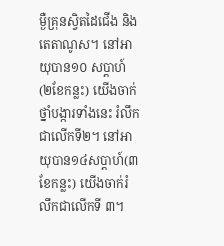ម្ងឺគ្រុនស្វិតដៃជើង និងតេតាណូស។ នៅអាយុបាន១០ សប្ដាហ៍(២ខែកន្លះ) យើងចាក់ថ្នាំបង្ការទាំងនេះ រំលឹកជាលើកទី២។ នៅអាយុបាន១៤សប្ដាហ៍(៣ខែកន្លះ) យើងចាក់រំលឹកជាលើកទី ៣។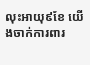លុះអាយុ៩ខែ យើងចាក់ការពារ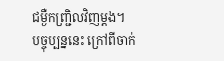ជម្ងឺកញ្ជ្រិលវិញម្ដង។
បច្ចុប្បន្ននេះ ក្រៅពីចាក់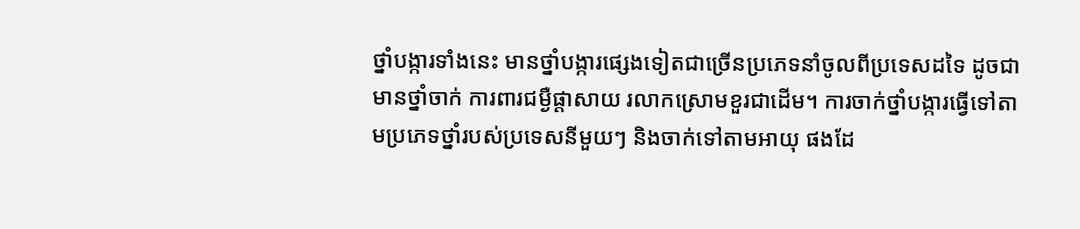ថ្នាំបង្ការទាំងនេះ មានថ្នាំបង្ការផ្សេងទៀតជាច្រើនប្រភេទនាំចូលពីប្រទេសដទៃ ដូចជាមានថ្នាំចាក់ ការពារជម្ងឺផ្ដាសាយ រលាកស្រោមខួរជាដើម។ ការចាក់ថ្នាំបង្ការធ្វើទៅតាមប្រភេទថ្នាំរបស់ប្រទេសនីមួយៗ និងចាក់ទៅតាមអាយុ ផងដែ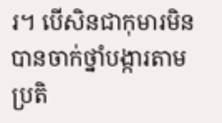រ។ បើសិនជាកុមារមិនបានចាក់ថ្នាំបង្ការតាមប្រតិ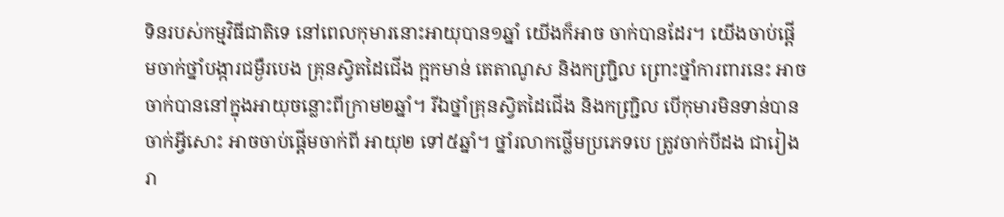ទិនរបស់កម្មវិធីជាតិទេ នៅពេលកុមារនោះអាយុបាន១ឆ្នាំ យើងក៏អាច ចាក់បានដែរ។ យើងចាប់ផ្ដើមចាក់ថ្នាំបង្ការជម្ងឺរបេង គ្រុនស្វិតដៃជើង ក្អកមាន់ តេតាណូស និងកញ្ជ្រិល ព្រោះថ្នាំការពារនេះ អាច ចាក់បាននៅក្នុងអាយុចន្លោះពីក្រាម២ឆ្នាំ។ រីឯថ្នាំគ្រុនស្វិតដៃជើង និងកញ្ជ្រិល បើកុមារមិនទាន់បានចាក់អ្វីសោះ អាចចាប់ផ្ដើមចាក់ពី អាយុ២ ទៅ៥ឆ្នាំ។ ថ្នាំរលាកថ្លើមប្រភេទបេ ត្រូវចាក់បីដង ជារៀងរា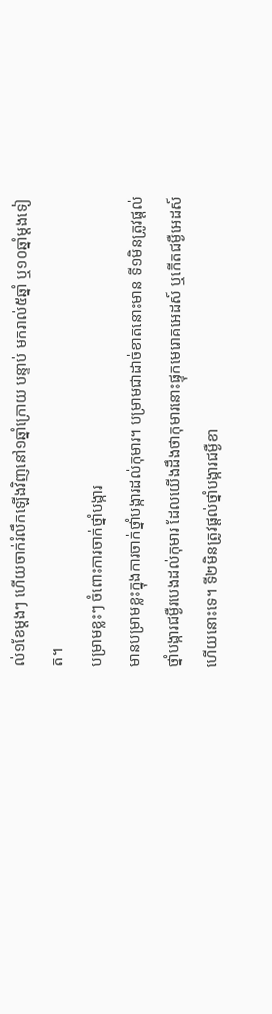ល់១ខែម្ដងៗ ហើយចាក់រំលឹកឡើងវិញនៅ១ឆ្នាំក្រោយ បន្ទាប់ មករាល់៥ឆ្នាំ ឬ១០ឆ្នាំម្ដងទៀត។
បម្រាមខ្លះៗ ចំពោះការចាក់ថ្នាំបង្ការ
មានបម្រាមខ្លះក្នុងការចាក់ថ្នាំបង្ការដល់កុមារ។ បម្រាមជាដាច់ខាតនោះមាន ទី១មិនត្រូវផ្ដល់ថ្នាំបង្ការជម្ងឺរបេងដល់កុមារ ដែលយើងដឹងថាកុមារនោះផ្ទុកមេរោគអេដស៍ ឬកើតជម្ងឺអេដស៍ហើយនោះទេ។ ទី២មិនត្រូវផ្ដល់ថ្នាំបង្ការជម្ងឺខា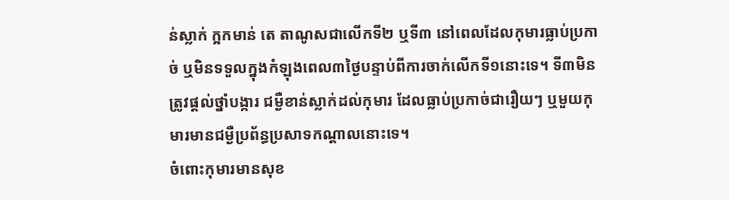ន់ស្លាក់ ក្អកមាន់ តេ តាណូសជាលើកទី២ ឬទី៣ នៅពេលដែលកុមារធ្លាប់ប្រកាច់ ឬមិនទទួលក្នុងកំឡុងពេល៣ថ្ងៃបន្ទាប់ពីការចាក់លើកទី១នោះទេ។ ទី៣មិនត្រូវផ្ដល់ថ្នាំបង្ការ ជម្ងឺខាន់ស្លាក់ដល់កុមារ ដែលធ្លាប់ប្រកាច់ជារឿយៗ ឬមួយកុមារមានជម្ងឺប្រព័ន្ធប្រសាទកណ្ដាលនោះទេ។
ចំពោះកុមារមានសុខ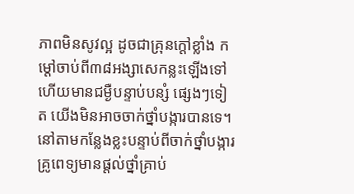ភាពមិនសូវល្អ ដូចជាគ្រុនក្ដៅខ្លាំង កម្ដៅចាប់ពី៣៨អង្សាសេកន្លះឡើងទៅ ហើយមានជម្ងឺបន្ទាប់បន្សំ ផ្សេងៗទៀត យើងមិនអាចចាក់ថ្នាំបង្ការបានទេ។ នៅតាមកន្លែងខ្លះបន្ទាប់ពីចាក់ថ្នាំបង្ការ គ្រូពេទ្យមានផ្ដល់ថ្នាំគ្រាប់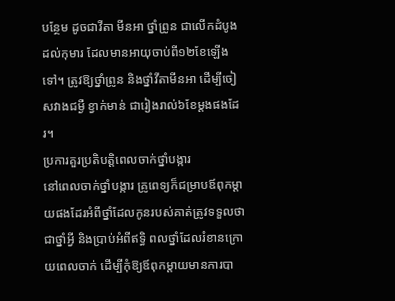បន្ថែម ដូចជាវីតា មីនអា ថ្នាំព្រូន ជាលើកដំបូងដល់កុមារ ដែលមានអាយុចាប់ពី១២ខែឡើងទៅ។ ត្រូវឱ្យថ្នាំព្រូន និងថ្នាំវីតាមីនអា ដើម្បីចៀសវាងជម្ងឺ ខ្វាក់មាន់ ជារៀងរាល់៦ខែម្ដងផងដែរ។
ប្រការគួរប្រតិបត្ដិពេលចាក់ថ្នាំបង្ការ
នៅពេលចាក់ថ្នាំបង្ការ គ្រូពេទ្យក៏ជម្រាបឪពុកម្ដាយផងដែរអំពីថ្នាំដែលកូនរបស់គាត់ត្រូវទទួលថាជាថ្នាំអ្វី និងប្រាប់អំពីឥទ្ធិ ពលថ្នាំដែលរំខានក្រោយពេលចាក់ ដើម្បីកុំឱ្យឪពុកម្ដាយមានការបា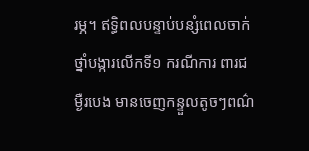រម្ភ។ ឥទ្ធិពលបន្ទាប់បន្សំពេលចាក់ថ្នាំបង្ការលើកទី១ ករណីការ ពារជម្ងឺរបេង មានចេញកន្ទួលតូចៗពណ៌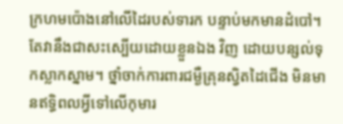ក្រហមប៉ោងនៅលើដៃរបស់ទារក បន្ទាប់មកមានដំបៅ។ តែវានឹងជាសះស្បើយដោយខ្លួនឯង វិញ ដោយបន្សល់ទុកស្លាកស្នាម។ ថ្នាំចាក់ការពារជម្ងឺគ្រុនស្វិតដៃជើង មិនមានឥទ្ធិពលអ្វីទៅលើកុមារ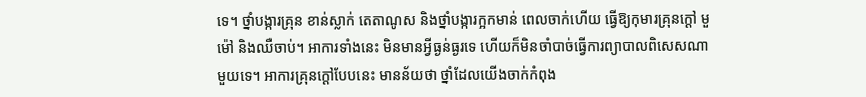ទេ។ ថ្នាំបង្ការគ្រុន ខាន់ស្លាក់ តេតាណូស និងថ្នាំបង្ការក្អកមាន់ ពេលចាក់ហើយ ធ្វើឱ្យកុមារគ្រុនក្ដៅ មួម៉ៅ និងឈឺចាប់។ អាការទាំងនេះ មិនមានអ្វីធ្ងន់ធ្ងរទេ ហើយក៏មិនចាំបាច់ធ្វើការព្យាបាលពិសេសណាមួយទេ។ អាការគ្រុនក្ដៅបែបនេះ មានន័យថា ថ្នាំដែលយើងចាក់កំពុង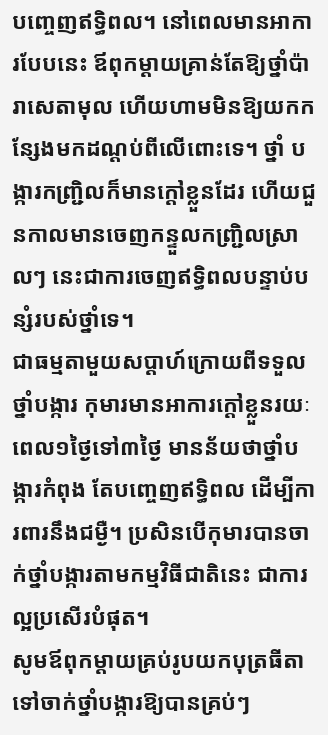បញ្ចេញឥទ្ធិពល។ នៅពេលមានអាការបែបនេះ ឪពុកម្ដាយគ្រាន់តែឱ្យថ្នាំប៉ារាសេតាមុល ហើយហាមមិនឱ្យយកកន្សែងមកដណ្ដប់ពីលើពោះទេ។ ថ្នាំ បង្ការកញ្ជ្រិលក៏មានក្ដៅខ្លួនដែរ ហើយជួនកាលមានចេញកន្ទួលកញ្ជ្រិលស្រាលៗ នេះជាការចេញឥទ្ធិពលបន្ទាប់បន្សំរបស់ថ្នាំទេ។
ជាធម្មតាមួយសប្ដាហ៍ក្រោយពីទទួលថ្នាំបង្ការ កុមារមានអាការក្ដៅខ្លួនរយៈពេល១ថ្ងៃទៅ៣ថ្ងៃ មានន័យថាថ្នាំបង្ការកំពុង តែបញ្ចេញឥទ្ធិពល ដើម្បីការពារនឹងជម្ងឺ។ ប្រសិនបើកុមារបានចាក់ថ្នាំបង្ការតាមកម្មវិធីជាតិនេះ ជាការល្អប្រសើរបំផុត។
សូមឪពុកម្ដាយគ្រប់រូបយកបុត្រធីតាទៅចាក់ថ្នាំបង្ការឱ្យបានគ្រប់ៗ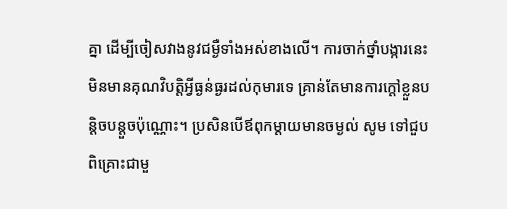គ្នា ដើម្បីចៀសវាងនូវជម្ងឺទាំងអស់ខាងលើ។ ការចាក់ថ្នាំបង្ការនេះ មិនមានគុណវិបត្ដិអ្វីធ្ងន់ធ្ងរដល់កុមារទេ គ្រាន់តែមានការក្ដៅខ្លួនបន្ដិចបន្ដួចប៉ុណ្ណោះ។ ប្រសិនបើឪពុកម្ដាយមានចម្ងល់ សូម ទៅជួបពិគ្រោះជាមួ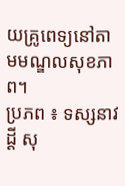យគ្រូពេទ្យនៅតាមមណ្ឌលសុខភាព។
ប្រភព ៖ ទស្សនាវដ្តី សុ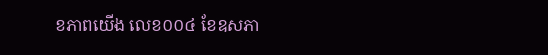ខភាពយើង លេខ០០៤ ខែឧសភា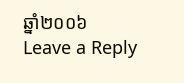ឆ្នាំ២០០៦
Leave a Reply